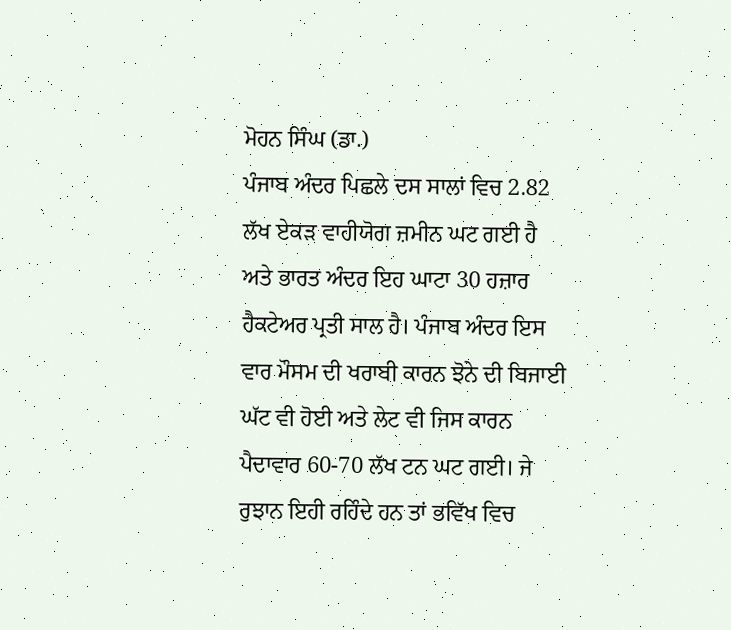ਮੋਹਨ ਸਿੰਘ (ਡਾ.)
ਪੰਜਾਬ ਅੰਦਰ ਪਿਛਲੇ ਦਸ ਸਾਲਾਂ ਵਿਚ 2.82 ਲੱਖ ਏਕੜ ਵਾਹੀਯੋਗ ਜ਼ਮੀਨ ਘਟ ਗਈ ਹੈ ਅਤੇ ਭਾਰਤ ਅੰਦਰ ਇਹ ਘਾਟਾ 30 ਹਜ਼ਾਰ ਹੈਕਟੇਅਰ ਪ੍ਰਤੀ ਸਾਲ ਹੈ। ਪੰਜਾਬ ਅੰਦਰ ਇਸ ਵਾਰ ਮੌਸਮ ਦੀ ਖਰਾਬੀ ਕਾਰਨ ਝੋਨੇ ਦੀ ਬਿਜਾਈ ਘੱਟ ਵੀ ਹੋਈ ਅਤੇ ਲੇਟ ਵੀ ਜਿਸ ਕਾਰਨ ਪੈਦਾਵਾਰ 60-70 ਲੱਖ ਟਨ ਘਟ ਗਈ। ਜੇ ਰੁਝਾਨ ਇਹੀ ਰਹਿੰਦੇ ਹਨ ਤਾਂ ਭਵਿੱਖ ਵਿਚ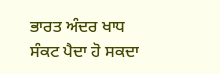ਭਾਰਤ ਅੰਦਰ ਖਾਧ ਸੰਕਟ ਪੈਦਾ ਹੋ ਸਕਦਾ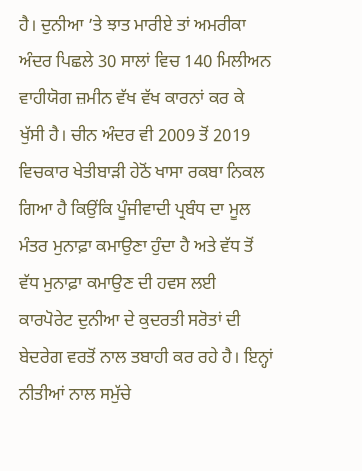ਹੈ। ਦੁਨੀਆ ’ਤੇ ਝਾਤ ਮਾਰੀਏ ਤਾਂ ਅਮਰੀਕਾ ਅੰਦਰ ਪਿਛਲੇ 30 ਸਾਲਾਂ ਵਿਚ 140 ਮਿਲੀਅਨ ਵਾਹੀਯੋਗ ਜ਼ਮੀਨ ਵੱਖ ਵੱਖ ਕਾਰਨਾਂ ਕਰ ਕੇ ਖੁੱਸੀ ਹੈ। ਚੀਨ ਅੰਦਰ ਵੀ 2009 ਤੋਂ 2019 ਵਿਚਕਾਰ ਖੇਤੀਬਾੜੀ ਹੇਠੋਂ ਖਾਸਾ ਰਕਬਾ ਨਿਕਲ ਗਿਆ ਹੈ ਕਿਉਂਕਿ ਪੂੰਜੀਵਾਦੀ ਪ੍ਰਬੰਧ ਦਾ ਮੂਲ ਮੰਤਰ ਮੁਨਾਫ਼ਾ ਕਮਾਉਣਾ ਹੁੰਦਾ ਹੈ ਅਤੇ ਵੱਧ ਤੋਂ ਵੱਧ ਮੁਨਾਫ਼ਾ ਕਮਾਉਣ ਦੀ ਹਵਸ ਲਈ ਕਾਰਪੋਰੇਟ ਦੁਨੀਆ ਦੇ ਕੁਦਰਤੀ ਸਰੋਤਾਂ ਦੀ ਬੇਦਰੇਗ ਵਰਤੋਂ ਨਾਲ ਤਬਾਹੀ ਕਰ ਰਹੇ ਹੈ। ਇਨ੍ਹਾਂ ਨੀਤੀਆਂ ਨਾਲ ਸਮੁੱਚੇ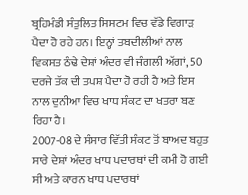ਬ੍ਰਹਿਮੰਡੀ ਸੰਤੁਲਿਤ ਸਿਸਟਮ ਵਿਚ ਵੱਡੇ ਵਿਗਾੜ ਪੈਦਾ ਹੋ ਰਹੇ ਹਨ। ਇਨ੍ਹਾਂ ਤਬਦੀਲੀਆਂ ਨਾਲ ਵਿਕਸਤ ਠੰਢੇ ਦੇਸ਼ਾਂ ਅੰਦਰ ਵੀ ਜੰਗਲੀ ਅੱਗਾਂ, 50 ਦਰਜੇ ਤੱਕ ਦੀ ਤਪਸ਼ ਪੈਦਾ ਹੋ ਰਹੀ ਹੈ ਅਤੇ ਇਸ ਨਾਲ ਦੁਨੀਆ ਵਿਚ ਖਾਧ ਸੰਕਟ ਦਾ ਖਤਰਾ ਬਣ ਰਿਹਾ ਹੈ।
2007-08 ਦੇ ਸੰਸਾਰ ਵਿੱਤੀ ਸੰਕਟ ਤੋਂ ਬਾਅਦ ਬਹੁਤ ਸਾਰੇ ਦੇਸ਼ਾਂ ਅੰਦਰ ਖਾਧ ਪਦਾਰਥਾਂ ਦੀ ਕਮੀ ਹੋ ਗਈ ਸੀ ਅਤੇ ਕਾਰਨ ਖਾਧ ਪਦਾਰਥਾਂ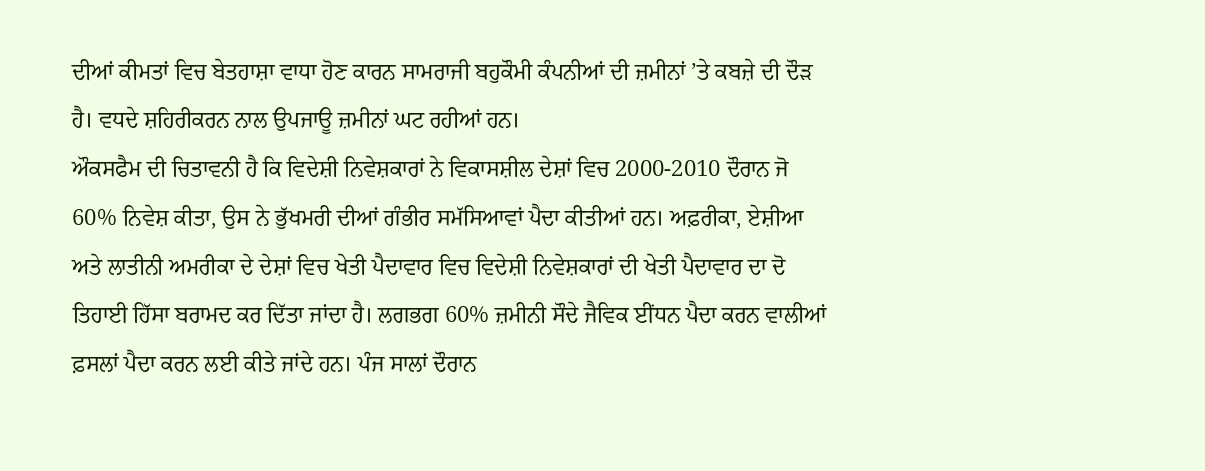ਦੀਆਂ ਕੀਮਤਾਂ ਵਿਚ ਬੇਤਹਾਸ਼ਾ ਵਾਧਾ ਹੋਣ ਕਾਰਨ ਸਾਮਰਾਜੀ ਬਹੁਕੌਮੀ ਕੰਪਨੀਆਂ ਦੀ ਜ਼ਮੀਨਾਂ ’ਤੇ ਕਬਜ਼ੇ ਦੀ ਦੌੜ ਹੈ। ਵਧਦੇ ਸ਼ਹਿਰੀਕਰਨ ਨਾਲ ਉਪਜਾਊ ਜ਼ਮੀਨਾਂ ਘਟ ਰਹੀਆਂ ਹਨ।
ਔਕਸਫੈਮ ਦੀ ਚਿਤਾਵਨੀ ਹੈ ਕਿ ਵਿਦੇਸ਼ੀ ਨਿਵੇਸ਼ਕਾਰਾਂ ਨੇ ਵਿਕਾਸਸ਼ੀਲ ਦੇਸ਼ਾਂ ਵਿਚ 2000-2010 ਦੌਰਾਨ ਜੋ 60% ਨਿਵੇਸ਼ ਕੀਤਾ, ਉਸ ਨੇ ਭੁੱਖਮਰੀ ਦੀਆਂ ਗੰਭੀਰ ਸਮੱਸਿਆਵਾਂ ਪੈਦਾ ਕੀਤੀਆਂ ਹਨ। ਅਫ਼ਰੀਕਾ, ਏਸ਼ੀਆ ਅਤੇ ਲਾਤੀਨੀ ਅਮਰੀਕਾ ਦੇ ਦੇਸ਼ਾਂ ਵਿਚ ਖੇਤੀ ਪੈਦਾਵਾਰ ਵਿਚ ਵਿਦੇਸ਼ੀ ਨਿਵੇਸ਼ਕਾਰਾਂ ਦੀ ਖੇਤੀ ਪੈਦਾਵਾਰ ਦਾ ਦੋ ਤਿਹਾਈ ਹਿੱਸਾ ਬਰਾਮਦ ਕਰ ਦਿੱਤਾ ਜਾਂਦਾ ਹੈ। ਲਗਭਗ 60% ਜ਼ਮੀਨੀ ਸੌਦੇ ਜੈਵਿਕ ਈਂਧਨ ਪੈਦਾ ਕਰਨ ਵਾਲੀਆਂ ਫ਼ਸਲਾਂ ਪੈਦਾ ਕਰਨ ਲਈ ਕੀਤੇ ਜਾਂਦੇ ਹਨ। ਪੰਜ ਸਾਲਾਂ ਦੌਰਾਨ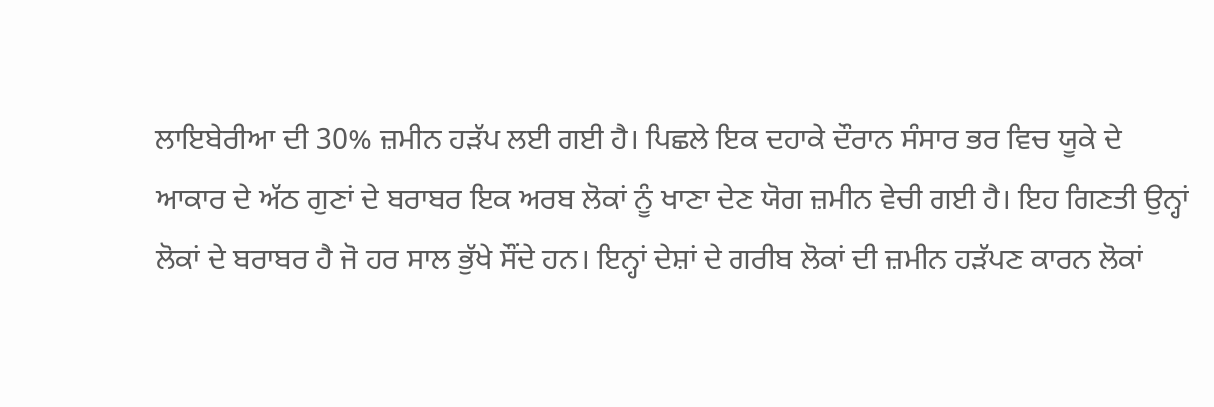ਲਾਇਬੇਰੀਆ ਦੀ 30% ਜ਼ਮੀਨ ਹੜੱਪ ਲਈ ਗਈ ਹੈ। ਪਿਛਲੇ ਇਕ ਦਹਾਕੇ ਦੌਰਾਨ ਸੰਸਾਰ ਭਰ ਵਿਚ ਯੂਕੇ ਦੇ ਆਕਾਰ ਦੇ ਅੱਠ ਗੁਣਾਂ ਦੇ ਬਰਾਬਰ ਇਕ ਅਰਬ ਲੋਕਾਂ ਨੂੰ ਖਾਣਾ ਦੇਣ ਯੋਗ ਜ਼ਮੀਨ ਵੇਚੀ ਗਈ ਹੈ। ਇਹ ਗਿਣਤੀ ਉਨ੍ਹਾਂ ਲੋਕਾਂ ਦੇ ਬਰਾਬਰ ਹੈ ਜੋ ਹਰ ਸਾਲ ਭੁੱਖੇ ਸੌਂਦੇ ਹਨ। ਇਨ੍ਹਾਂ ਦੇਸ਼ਾਂ ਦੇ ਗਰੀਬ ਲੋਕਾਂ ਦੀ ਜ਼ਮੀਨ ਹੜੱਪਣ ਕਾਰਨ ਲੋਕਾਂ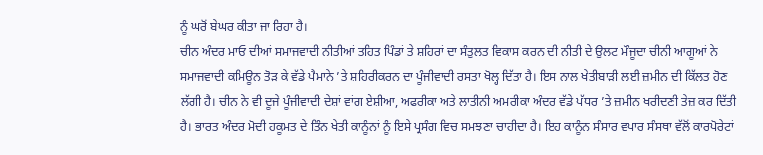ਨੂੰ ਘਰੋਂ ਬੇਘਰ ਕੀਤਾ ਜਾ ਰਿਹਾ ਹੈ।
ਚੀਨ ਅੰਦਰ ਮਾਓ ਦੀਆਂ ਸਮਾਜਵਾਦੀ ਨੀਤੀਆਂ ਤਹਿਤ ਪਿੰਡਾਂ ਤੇ ਸ਼ਹਿਰਾਂ ਦਾ ਸੰਤੁਲਤ ਵਿਕਾਸ ਕਰਨ ਦੀ ਨੀਤੀ ਦੇ ਉਲਟ ਮੌਜੂਦਾ ਚੀਨੀ ਆਗੂਆਂ ਨੇ ਸਮਾਜਵਾਦੀ ਕਮਿਊਨ ਤੋੜ ਕੇ ਵੱਡੇ ਪੈਮਾਨੇ ’ਤੇ ਸ਼ਹਿਰੀਕਰਨ ਦਾ ਪੂੰਜੀਵਾਦੀ ਰਸਤਾ ਖੋਲ੍ਹ ਦਿੱਤਾ ਹੈ। ਇਸ ਨਾਲ ਖੇਤੀਬਾੜੀ ਲਈ ਜ਼ਮੀਨ ਦੀ ਕਿੱਲਤ ਹੋਣ ਲੱਗੀ ਹੈ। ਚੀਨ ਨੇ ਵੀ ਦੂਜੇ ਪੂੰਜੀਵਾਦੀ ਦੇਸ਼ਾਂ ਵਾਂਗ ਏਸ਼ੀਆ, ਅਫਰੀਕਾ ਅਤੇ ਲਾਤੀਨੀ ਅਮਰੀਕਾ ਅੰਦਰ ਵੱਡੇ ਪੱਧਰ ’ਤੇ ਜ਼ਮੀਨ ਖਰੀਦਣੀ ਤੇਜ਼ ਕਰ ਦਿੱਤੀ ਹੈ। ਭਾਰਤ ਅੰਦਰ ਮੋਦੀ ਹਕੂਮਤ ਦੇ ਤਿੰਨ ਖੇਤੀ ਕਾਨੂੰਨਾਂ ਨੂੰ ਇਸੇ ਪ੍ਰਸੰਗ ਵਿਚ ਸਮਝਣਾ ਚਾਹੀਦਾ ਹੈ। ਇਹ ਕਾਨੂੰਨ ਸੰਸਾਰ ਵਪਾਰ ਸੰਸਥਾ ਵੱਲੋਂ ਕਾਰਪੋਰੇਟਾਂ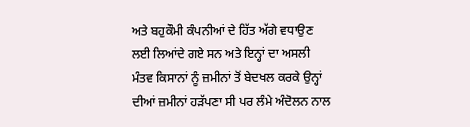ਅਤੇ ਬਹੁਕੌਮੀ ਕੰਪਨੀਆਂ ਦੇ ਹਿੱਤ ਅੱਗੇ ਵਧਾਉਣ ਲਈ ਲਿਆਂਦੇ ਗਏ ਸਨ ਅਤੇ ਇਨ੍ਹਾਂ ਦਾ ਅਸਲੀ ਮੰਤਵ ਕਿਸਾਨਾਂ ਨੂੰ ਜ਼ਮੀਨਾਂ ਤੋਂ ਬੇਦਖਲ ਕਰਕੇ ਉਨ੍ਹਾਂ ਦੀਆਂ ਜ਼ਮੀਨਾਂ ਹੜੱਪਣਾ ਸੀ ਪਰ ਲੰਮੇ ਅੰਦੋਲਨ ਨਾਲ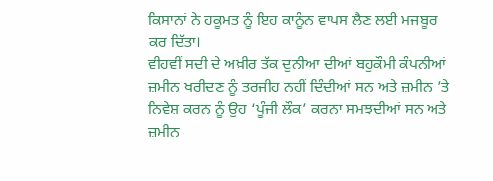ਕਿਸਾਨਾਂ ਨੇ ਹਕੂਮਤ ਨੂੰ ਇਹ ਕਾਨੂੰਨ ਵਾਪਸ ਲੈਣ ਲਈ ਮਜਬੂਰ ਕਰ ਦਿੱਤਾ।
ਵੀਹਵੀਂ ਸਦੀ ਦੇ ਅਖ਼ੀਰ ਤੱਕ ਦੁਨੀਆ ਦੀਆਂ ਬਹੁਕੌਮੀ ਕੰਪਨੀਆਂ ਜ਼ਮੀਨ ਖਰੀਦਣ ਨੂੰ ਤਰਜੀਹ ਨਹੀਂ ਦਿੰਦੀਆਂ ਸਨ ਅਤੇ ਜ਼ਮੀਨ ’ਤੇ ਨਿਵੇਸ਼ ਕਰਨ ਨੂੰ ਉਹ ‘ਪੂੰਜੀ ਲੌਕ’ ਕਰਨਾ ਸਮਝਦੀਆਂ ਸਨ ਅਤੇ ਜ਼ਮੀਨ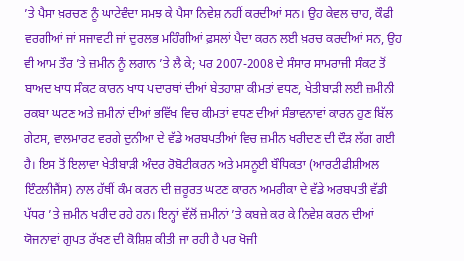’ਤੇ ਪੈਸਾ ਖ਼ਰਚਣ ਨੂੰ ਘਾਟੇਵੰਦਾ ਸਮਝ ਕੇ ਪੈਸਾ ਨਿਵੇਸ਼ ਨਹੀਂ ਕਰਦੀਆਂ ਸਨ। ਉਹ ਕੇਵਲ ਚਾਹ, ਕੌਫੀ ਵਰਗੀਆਂ ਜਾਂ ਸਜਾਵਟੀ ਜਾਂ ਦੁਰਲਭ ਮਹਿੰਗੀਆਂ ਫ਼ਸਲਾਂ ਪੈਦਾ ਕਰਨ ਲਈ ਖ਼ਰਚ ਕਰਦੀਆਂ ਸਨ, ਉਹ ਵੀ ਆਮ ਤੌਰ ’ਤੇ ਜ਼ਮੀਨ ਨੂੰ ਲਗਾਨ ’ਤੇ ਲੈ ਕੇ; ਪਰ 2007-2008 ਦੇ ਸੰਸਾਰ ਸਾਮਰਾਜੀ ਸੰਕਟ ਤੋਂ ਬਾਅਦ ਖਾਧ ਸੰਕਟ ਕਾਰਨ ਖਾਧ ਪਦਾਰਥਾਂ ਦੀਆਂ ਬੇਤਹਾਸ਼ਾ ਕੀਮਤਾਂ ਵਧਣ, ਖੇਤੀਬਾੜੀ ਲਈ ਜ਼ਮੀਨੀ ਰਕਬਾ ਘਟਣ ਅਤੇ ਜ਼ਮੀਨਾਂ ਦੀਆਂ ਭਵਿੱਖ ਵਿਚ ਕੀਮਤਾਂ ਵਧਣ ਦੀਆਂ ਸੰਭਾਵਨਾਵਾਂ ਕਾਰਨ ਹੁਣ ਬਿੱਲ ਗੇਟਸ, ਵਾਲਮਾਰਟ ਵਰਗੇ ਦੁਨੀਆ ਦੇ ਵੱਡੇ ਅਰਬਪਤੀਆਂ ਵਿਚ ਜ਼ਮੀਨ ਖਰੀਦਣ ਦੀ ਦੌੜ ਲੱਗ ਗਈ ਹੈ। ਇਸ ਤੋਂ ਇਲਾਵਾ ਖੇਤੀਬਾੜੀ ਅੰਦਰ ਰੋਬੋਟੀਕਰਨ ਅਤੇ ਮਸਨੂਈ ਬੌਧਿਕਤਾ (ਆਰਟੀਫੀਸ਼ੀਅਲ ਇੰਟਲੀਜੈਂਸ) ਨਾਲ ਹੱਥੀਂ ਕੰਮ ਕਰਨ ਦੀ ਜ਼ਰੂਰਤ ਘਟਣ ਕਾਰਨ ਅਮਰੀਕਾ ਦੇ ਵੱਡੇ ਅਰਬਪਤੀ ਵੱਡੀ ਪੱਧਰ ’ਤੇ ਜ਼ਮੀਨ ਖਰੀਦ ਰਹੇ ਹਨ। ਇਨ੍ਹਾਂ ਵੱਲੋਂ ਜ਼ਮੀਨਾਂ ’ਤੇ ਕਬਜ਼ੇ ਕਰ ਕੇ ਨਿਵੇਸ਼ ਕਰਨ ਦੀਆਂ ਯੋਜਨਾਵਾਂ ਗੁਪਤ ਰੱਖਣ ਦੀ ਕੋਸ਼ਿਸ਼ ਕੀਤੀ ਜਾ ਰਹੀ ਹੈ ਪਰ ਖੋਜੀ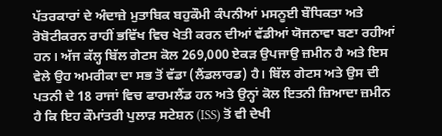ਪੱਤਰਕਾਰਾਂ ਦੇ ਅੰਦਾਜ਼ੇ ਮੁਤਾਬਿਕ ਬਹੁਕੌਮੀ ਕੰਪਨੀਆਂ ਮਸਨੂਈ ਬੌਧਿਕਤਾ ਅਤੇ ਰੋਬੋਟੀਕਰਨ ਰਾਹੀਂ ਭਵਿੱਖ ਵਿਚ ਖੇਤੀ ਕਰਨ ਦੀਆਂ ਵੱਡੀਆਂ ਯੋਜਨਾਵਾ ਬਣਾ ਰਹੀਆਂ ਹਨ। ਅੱਜ ਕੱਲ੍ਹ ਬਿੱਲ ਗੇਟਸ ਕੋਲ 269,000 ਏਕੜ ਉਪਜਾਉ ਜ਼ਮੀਨ ਹੈ ਅਤੇ ਇਸ ਵੇਲੇ ਉਹ ਅਮਰੀਕਾ ਦਾ ਸਭ ਤੋਂ ਵੱਡਾ (ਲੈਂਡਲਾਰਡ) ਹੈ। ਬਿੱਲ ਗੇਟਸ ਅਤੇ ਉਸ ਦੀ ਪਤਨੀ ਦੇ 18 ਰਾਜਾਂ ਵਿਚ ਫਾਰਮਲੈਂਡ ਹਨ ਅਤੇ ਉਨ੍ਹਾਂ ਕੋਲ ਇਤਨੀ ਜ਼ਿਆਦਾ ਜ਼ਮੀਨ ਹੈ ਕਿ ਇਹ ਕੌਮਾਂਤਰੀ ਪੁਲਾੜ ਸਟੇਸ਼ਨ (ISS) ਤੋਂ ਵੀ ਦੇਖੀ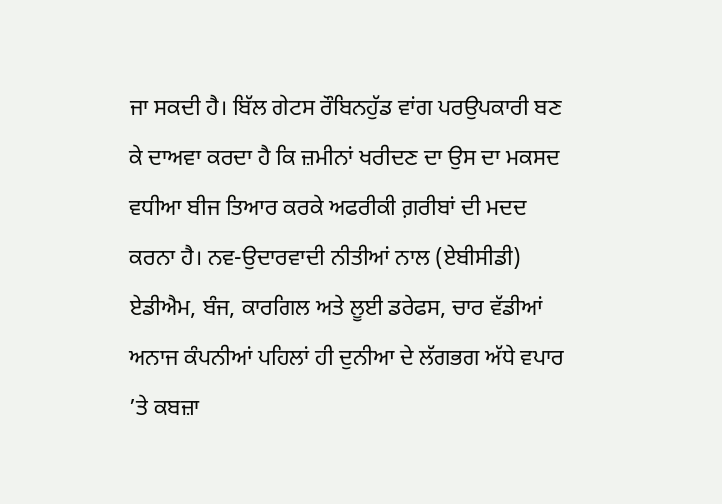ਜਾ ਸਕਦੀ ਹੈ। ਬਿੱਲ ਗੇਟਸ ਰੌਬਿਨਹੁੱਡ ਵਾਂਗ ਪਰਉਪਕਾਰੀ ਬਣ ਕੇ ਦਾਅਵਾ ਕਰਦਾ ਹੈ ਕਿ ਜ਼ਮੀਨਾਂ ਖਰੀਦਣ ਦਾ ਉਸ ਦਾ ਮਕਸਦ ਵਧੀਆ ਬੀਜ ਤਿਆਰ ਕਰਕੇ ਅਫਰੀਕੀ ਗ਼ਰੀਬਾਂ ਦੀ ਮਦਦ ਕਰਨਾ ਹੈ। ਨਵ-ਉਦਾਰਵਾਦੀ ਨੀਤੀਆਂ ਨਾਲ (ਏਬੀਸੀਡੀ) ਏਡੀਐਮ, ਬੰਜ, ਕਾਰਗਿਲ ਅਤੇ ਲੂਈ ਡਰੇਫਸ, ਚਾਰ ਵੱਡੀਆਂ ਅਨਾਜ ਕੰਪਨੀਆਂ ਪਹਿਲਾਂ ਹੀ ਦੁਨੀਆ ਦੇ ਲੱਗਭਗ ਅੱਧੇ ਵਪਾਰ ’ਤੇ ਕਬਜ਼ਾ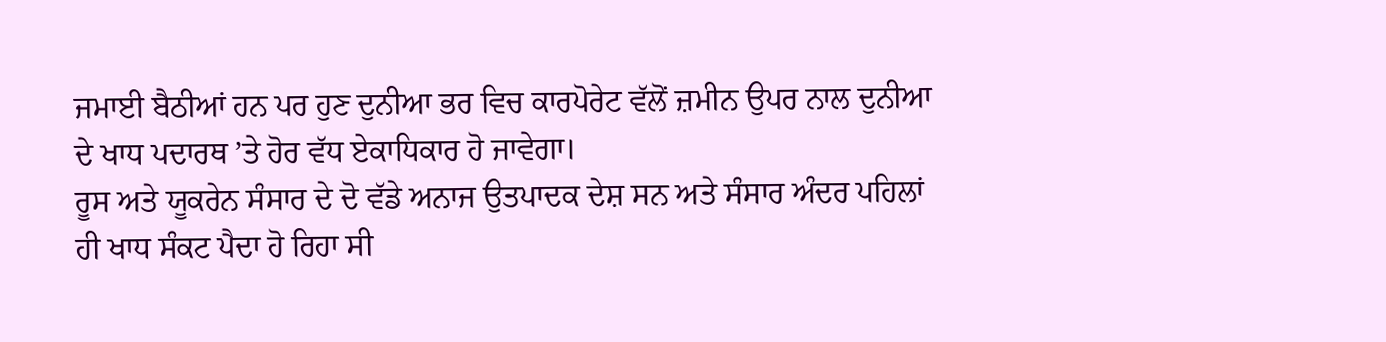ਜਮਾਈ ਬੈਠੀਆਂ ਹਨ ਪਰ ਹੁਣ ਦੁਨੀਆ ਭਰ ਵਿਚ ਕਾਰਪੋਰੇਟ ਵੱਲੋਂ ਜ਼ਮੀਨ ਉਪਰ ਨਾਲ ਦੁਨੀਆ ਦੇ ਖਾਧ ਪਦਾਰਥ ’ਤੇ ਹੋਰ ਵੱਧ ਏਕਾਧਿਕਾਰ ਹੋ ਜਾਵੇਗਾ।
ਰੂਸ ਅਤੇ ਯੂਕਰੇਨ ਸੰਸਾਰ ਦੇ ਦੋ ਵੱਡੇ ਅਨਾਜ ਉਤਪਾਦਕ ਦੇਸ਼ ਸਨ ਅਤੇ ਸੰਸਾਰ ਅੰਦਰ ਪਹਿਲਾਂ ਹੀ ਖਾਧ ਸੰਕਟ ਪੈਦਾ ਹੋ ਰਿਹਾ ਸੀ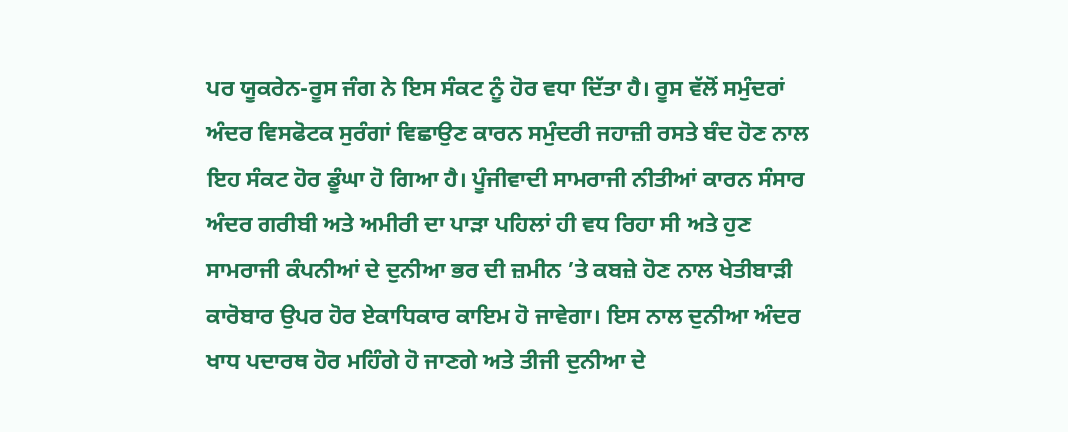ਪਰ ਯੂਕਰੇਨ-ਰੂਸ ਜੰਗ ਨੇ ਇਸ ਸੰਕਟ ਨੂੰ ਹੋਰ ਵਧਾ ਦਿੱਤਾ ਹੈ। ਰੂਸ ਵੱਲੋਂ ਸਮੁੰਦਰਾਂ ਅੰਦਰ ਵਿਸਫੋਟਕ ਸੁਰੰਗਾਂ ਵਿਛਾਉਣ ਕਾਰਨ ਸਮੁੰਦਰੀ ਜਹਾਜ਼ੀ ਰਸਤੇ ਬੰਦ ਹੋਣ ਨਾਲ ਇਹ ਸੰਕਟ ਹੋਰ ਡੂੰਘਾ ਹੋ ਗਿਆ ਹੈ। ਪੂੰਜੀਵਾਦੀ ਸਾਮਰਾਜੀ ਨੀਤੀਆਂ ਕਾਰਨ ਸੰਸਾਰ ਅੰਦਰ ਗਰੀਬੀ ਅਤੇ ਅਮੀਰੀ ਦਾ ਪਾੜਾ ਪਹਿਲਾਂ ਹੀ ਵਧ ਰਿਹਾ ਸੀ ਅਤੇ ਹੁਣ ਸਾਮਰਾਜੀ ਕੰਪਨੀਆਂ ਦੇ ਦੁਨੀਆ ਭਰ ਦੀ ਜ਼ਮੀਨ ’ਤੇ ਕਬਜ਼ੇ ਹੋਣ ਨਾਲ ਖੇਤੀਬਾੜੀ ਕਾਰੋਬਾਰ ਉਪਰ ਹੋਰ ਏਕਾਧਿਕਾਰ ਕਾਇਮ ਹੋ ਜਾਵੇਗਾ। ਇਸ ਨਾਲ ਦੁਨੀਆ ਅੰਦਰ ਖਾਧ ਪਦਾਰਥ ਹੋਰ ਮਹਿੰਗੇ ਹੋ ਜਾਣਗੇ ਅਤੇ ਤੀਜੀ ਦੁਨੀਆ ਦੇ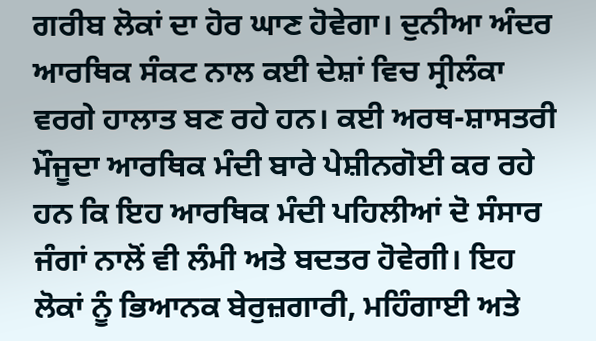ਗਰੀਬ ਲੋਕਾਂ ਦਾ ਹੋਰ ਘਾਣ ਹੋਵੇਗਾ। ਦੁਨੀਆ ਅੰਦਰ ਆਰਥਿਕ ਸੰਕਟ ਨਾਲ ਕਈ ਦੇਸ਼ਾਂ ਵਿਚ ਸ੍ਰੀਲੰਕਾ ਵਰਗੇ ਹਾਲਾਤ ਬਣ ਰਹੇ ਹਨ। ਕਈ ਅਰਥ-ਸ਼ਾਸਤਰੀ ਮੌਜੂਦਾ ਆਰਥਿਕ ਮੰਦੀ ਬਾਰੇ ਪੇਸ਼ੀਨਗੋਈ ਕਰ ਰਹੇ ਹਨ ਕਿ ਇਹ ਆਰਥਿਕ ਮੰਦੀ ਪਹਿਲੀਆਂ ਦੋ ਸੰਸਾਰ ਜੰਗਾਂ ਨਾਲੋਂ ਵੀ ਲੰਮੀ ਅਤੇ ਬਦਤਰ ਹੋਵੇਗੀ। ਇਹ ਲੋਕਾਂ ਨੂੰ ਭਿਆਨਕ ਬੇਰੁਜ਼ਗਾਰੀ, ਮਹਿੰਗਾਈ ਅਤੇ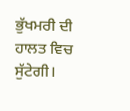ਭੁੱਖਮਰੀ ਦੀ ਹਾਲਤ ਵਿਚ ਸੁੱਟੇਗੀ।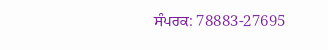ਸੰਪਰਕ: 78883-27695